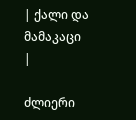| ქალი და მამაკაცი |

ძლიერი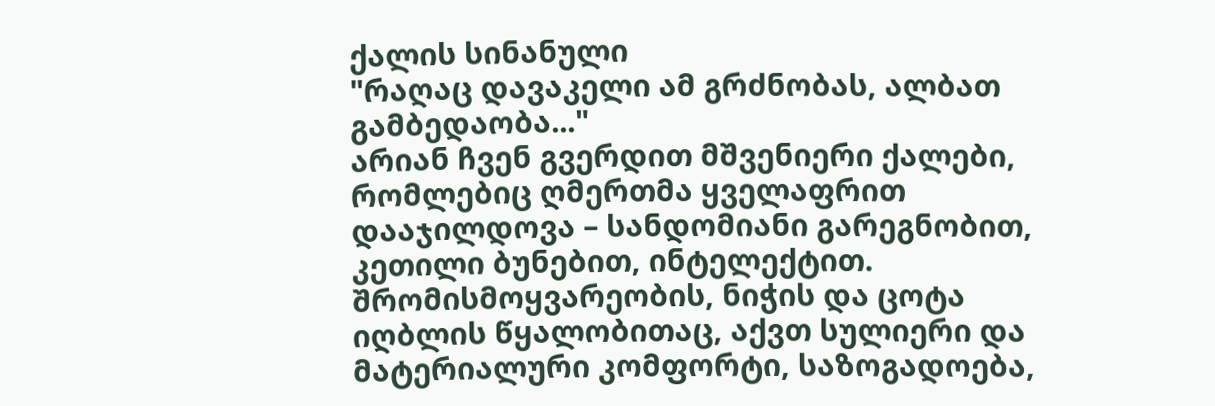ქალის სინანული
"რაღაც დავაკელი ამ გრძნობას, ალბათ გამბედაობა..."
არიან ჩვენ გვერდით მშვენიერი ქალები, რომლებიც ღმერთმა ყველაფრით დააჯილდოვა – სანდომიანი გარეგნობით, კეთილი ბუნებით, ინტელექტით. შრომისმოყვარეობის, ნიჭის და ცოტა იღბლის წყალობითაც, აქვთ სულიერი და მატერიალური კომფორტი, საზოგადოება,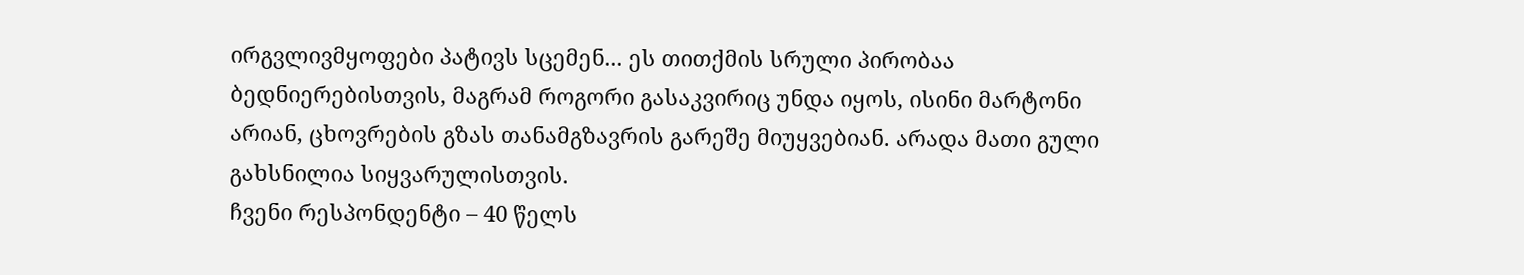ირგვლივმყოფები პატივს სცემენ... ეს თითქმის სრული პირობაა ბედნიერებისთვის, მაგრამ როგორი გასაკვირიც უნდა იყოს, ისინი მარტონი არიან, ცხოვრების გზას თანამგზავრის გარეშე მიუყვებიან. არადა მათი გული გახსნილია სიყვარულისთვის.
ჩვენი რესპონდენტი – 40 წელს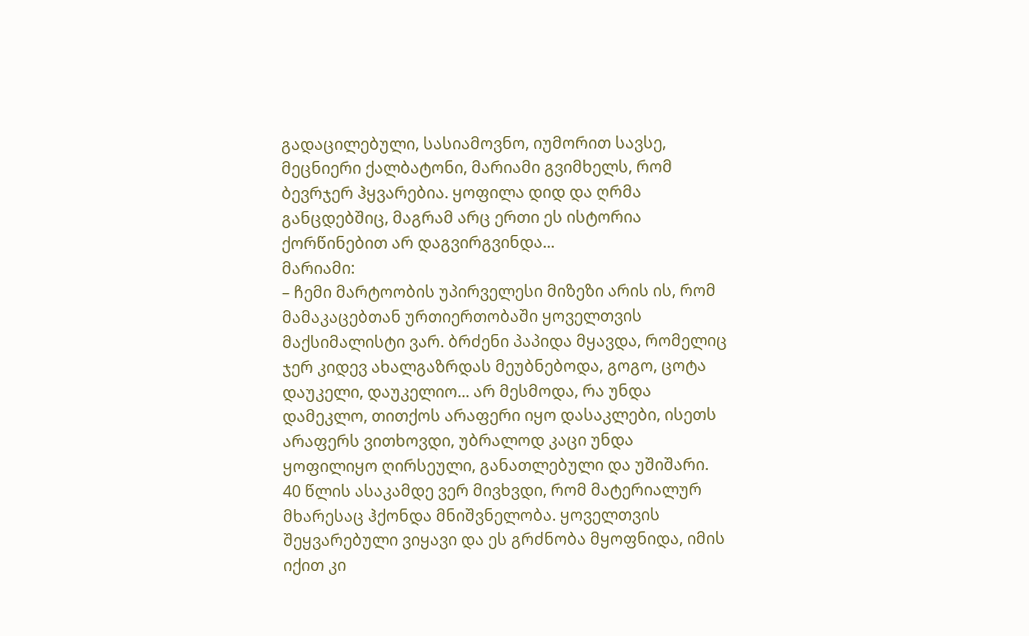გადაცილებული, სასიამოვნო, იუმორით სავსე, მეცნიერი ქალბატონი, მარიამი გვიმხელს, რომ ბევრჯერ ჰყვარებია. ყოფილა დიდ და ღრმა განცდებშიც, მაგრამ არც ერთი ეს ისტორია ქორწინებით არ დაგვირგვინდა...
მარიამი:
– ჩემი მარტოობის უპირველესი მიზეზი არის ის, რომ მამაკაცებთან ურთიერთობაში ყოველთვის მაქსიმალისტი ვარ. ბრძენი პაპიდა მყავდა, რომელიც ჯერ კიდევ ახალგაზრდას მეუბნებოდა, გოგო, ცოტა დაუკელი, დაუკელიო... არ მესმოდა, რა უნდა დამეკლო, თითქოს არაფერი იყო დასაკლები, ისეთს არაფერს ვითხოვდი, უბრალოდ კაცი უნდა ყოფილიყო ღირსეული, განათლებული და უშიშარი. 40 წლის ასაკამდე ვერ მივხვდი, რომ მატერიალურ მხარესაც ჰქონდა მნიშვნელობა. ყოველთვის შეყვარებული ვიყავი და ეს გრძნობა მყოფნიდა, იმის იქით კი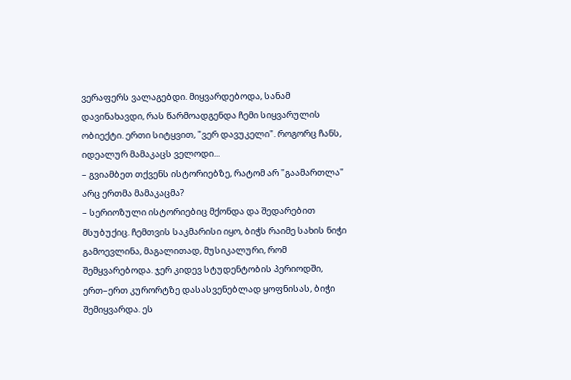ვერაფერს ვალაგებდი. მიყვარდებოდა, სანამ დავინახავდი, რას წარმოადგენდა ჩემი სიყვარულის ობიექტი. ერთი სიტყვით, "ვერ დავუკელი". როგორც ჩანს, იდეალურ მამაკაცს ველოდი...
– გვიამბეთ თქვენს ისტორიებზე, რატომ არ "გაამართლა" არც ერთმა მამაკაცმა?
– სერიოზული ისტორიებიც მქონდა და შედარებით მსუბუქიც. ჩემთვის საკმარისი იყო, ბიჭს რაიმე სახის ნიჭი გამოევლინა, მაგალითად, მუსიკალური, რომ შემყვარებოდა. ჯერ კიდევ სტუდენტობის პერიოდში, ერთ–ერთ კურორტზე დასასვენებლად ყოფნისას, ბიჭი შემიყვარდა. ეს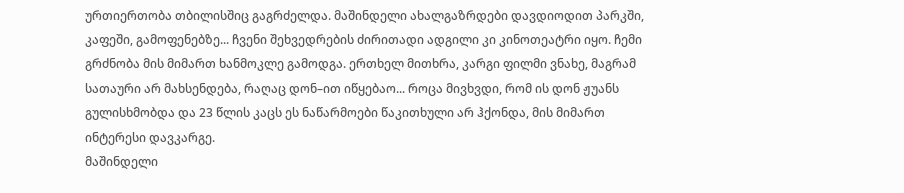ურთიერთობა თბილისშიც გაგრძელდა. მაშინდელი ახალგაზრდები დავდიოდით პარკში, კაფეში, გამოფენებზე... ჩვენი შეხვედრების ძირითადი ადგილი კი კინოთეატრი იყო. ჩემი გრძნობა მის მიმართ ხანმოკლე გამოდგა. ერთხელ მითხრა, კარგი ფილმი ვნახე, მაგრამ სათაური არ მახსენდება, რაღაც დონ–ით იწყებაო... როცა მივხვდი, რომ ის დონ ჟუანს გულისხმობდა და 23 წლის კაცს ეს ნაწარმოები წაკითხული არ ჰქონდა, მის მიმართ ინტერესი დავკარგე.
მაშინდელი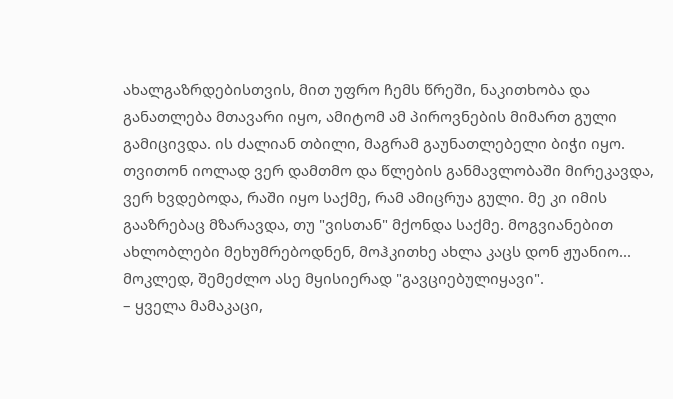ახალგაზრდებისთვის, მით უფრო ჩემს წრეში, ნაკითხობა და განათლება მთავარი იყო, ამიტომ ამ პიროვნების მიმართ გული გამიცივდა. ის ძალიან თბილი, მაგრამ გაუნათლებელი ბიჭი იყო. თვითონ იოლად ვერ დამთმო და წლების განმავლობაში მირეკავდა, ვერ ხვდებოდა, რაში იყო საქმე, რამ ამიცრუა გული. მე კი იმის გააზრებაც მზარავდა, თუ "ვისთან" მქონდა საქმე. მოგვიანებით ახლობლები მეხუმრებოდნენ, მოჰკითხე ახლა კაცს დონ ჟუანიო... მოკლედ, შემეძლო ასე მყისიერად "გავციებულიყავი".
– ყველა მამაკაცი,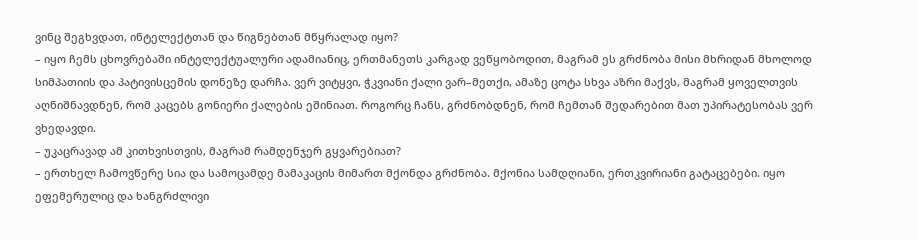ვინც შეგხვდათ, ინტელექტთან და წიგნებთან მწყრალად იყო?
– იყო ჩემს ცხოვრებაში ინტელექტუალური ადამიანიც, ერთმანეთს კარგად ვეწყობოდით, მაგრამ ეს გრძნობა მისი მხრიდან მხოლოდ სიმპათიის და პატივისცემის დონეზე დარჩა. ვერ ვიტყვი, ჭკვიანი ქალი ვარ–მეთქი, ამაზე ცოტა სხვა აზრი მაქვს, მაგრამ ყოველთვის აღნიშნავდნენ, რომ კაცებს გონიერი ქალების ეშინიათ. როგორც ჩანს, გრძნობდნენ, რომ ჩემთან შედარებით მათ უპირატესობას ვერ ვხედავდი.
– უკაცრავად ამ კითხვისთვის, მაგრამ რამდენჯერ გყვარებიათ?
– ერთხელ ჩამოვწერე სია და სამოცამდე მამაკაცის მიმართ მქონდა გრძნობა. მქონია სამდღიანი, ერთკვირიანი გატაცებები. იყო ეფემერულიც და ხანგრძლივი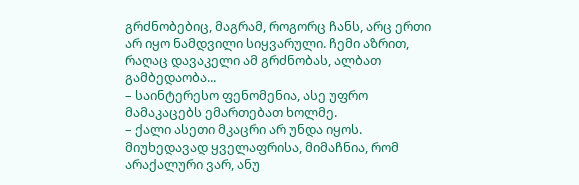გრძნობებიც, მაგრამ, როგორც ჩანს, არც ერთი არ იყო ნამდვილი სიყვარული. ჩემი აზრით, რაღაც დავაკელი ამ გრძნობას, ალბათ გამბედაობა...
– საინტერესო ფენომენია, ასე უფრო მამაკაცებს ემართებათ ხოლმე.
– ქალი ასეთი მკაცრი არ უნდა იყოს. მიუხედავად ყველაფრისა, მიმაჩნია, რომ არაქალური ვარ, ანუ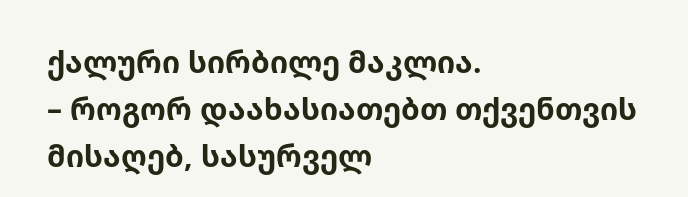ქალური სირბილე მაკლია.
– როგორ დაახასიათებთ თქვენთვის მისაღებ, სასურველ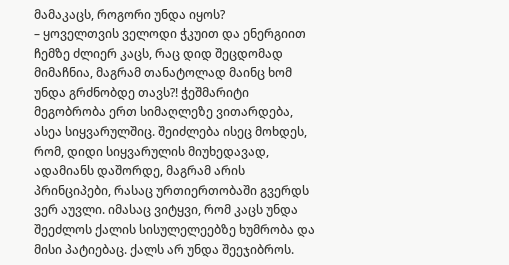მამაკაცს, როგორი უნდა იყოს?
– ყოველთვის ველოდი ჭკუით და ენერგიით ჩემზე ძლიერ კაცს, რაც დიდ შეცდომად მიმაჩნია, მაგრამ თანატოლად მაინც ხომ უნდა გრძნობდე თავს?! ჭეშმარიტი მეგობრობა ერთ სიმაღლეზე ვითარდება, ასეა სიყვარულშიც. შეიძლება ისეც მოხდეს, რომ, დიდი სიყვარულის მიუხედავად, ადამიანს დაშორდე, მაგრამ არის პრინციპები, რასაც ურთიერთობაში გვერდს ვერ აუვლი. იმასაც ვიტყვი, რომ კაცს უნდა შეეძლოს ქალის სისულელეებზე ხუმრობა და მისი პატიებაც. ქალს არ უნდა შეეჯიბროს.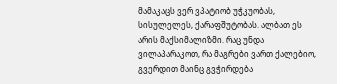მამაკაცს ვერ ვპატიობ უჭკუობას, სისულელეს, ქარაფშუტობას. ალბათ ეს არის მაქსიმალიზმი. რაც უნდა ვილაპარაკოთ, რა მაგრები ვართ ქალებიო, გვერდით მაინც გვჭირდება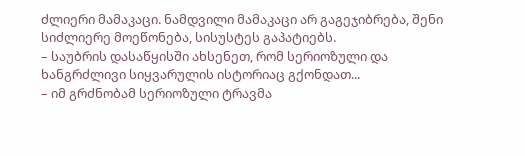ძლიერი მამაკაცი. ნამდვილი მამაკაცი არ გაგეჯიბრება, შენი სიძლიერე მოეწონება, სისუსტეს გაპატიებს.
– საუბრის დასაწყისში ახსენეთ, რომ სერიოზული და ხანგრძლივი სიყვარულის ისტორიაც გქონდათ...
– იმ გრძნობამ სერიოზული ტრავმა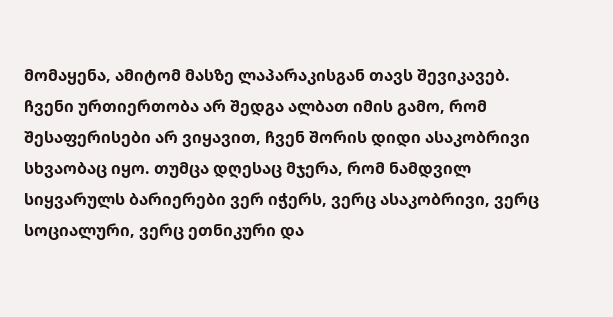მომაყენა, ამიტომ მასზე ლაპარაკისგან თავს შევიკავებ. ჩვენი ურთიერთობა არ შედგა ალბათ იმის გამო, რომ შესაფერისები არ ვიყავით, ჩვენ შორის დიდი ასაკობრივი სხვაობაც იყო. თუმცა დღესაც მჯერა, რომ ნამდვილ სიყვარულს ბარიერები ვერ იჭერს, ვერც ასაკობრივი, ვერც სოციალური, ვერც ეთნიკური და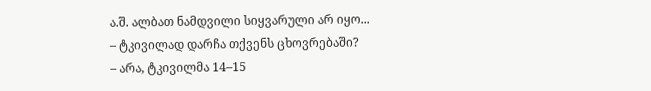ა.შ. ალბათ ნამდვილი სიყვარული არ იყო...
– ტკივილად დარჩა თქვენს ცხოვრებაში?
– არა, ტკივილმა 14–15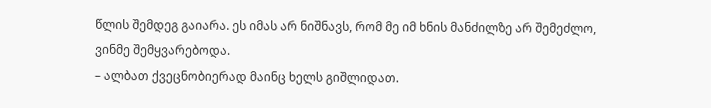წლის შემდეგ გაიარა. ეს იმას არ ნიშნავს, რომ მე იმ ხნის მანძილზე არ შემეძლო, ვინმე შემყვარებოდა.
– ალბათ ქვეცნობიერად მაინც ხელს გიშლიდათ.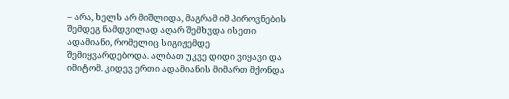– არა, ხელს არ მიშლიდა, მაგრამ იმ პიროვნების შემდეგ ნამდვილად აღარ შემხვდა ისეთი ადამიანი, რომელიც სიგიჟემდე შემიყვარდებოდა. ალბათ უკვე დიდი ვიყავი და იმიტომ. კიდევ ერთი ადამიანის მიმართ მქონდა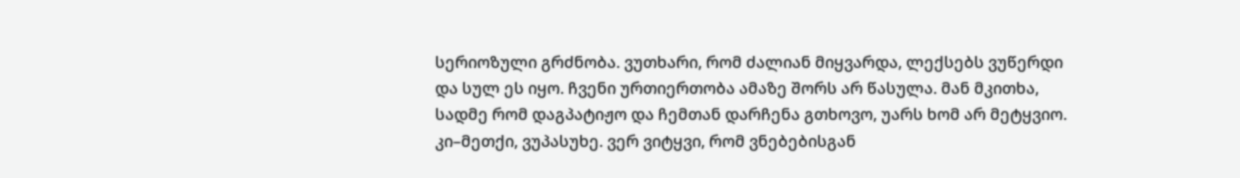სერიოზული გრძნობა. ვუთხარი, რომ ძალიან მიყვარდა, ლექსებს ვუწერდი და სულ ეს იყო. ჩვენი ურთიერთობა ამაზე შორს არ წასულა. მან მკითხა, სადმე რომ დაგპატიჟო და ჩემთან დარჩენა გთხოვო, უარს ხომ არ მეტყვიო. კი–მეთქი, ვუპასუხე. ვერ ვიტყვი, რომ ვნებებისგან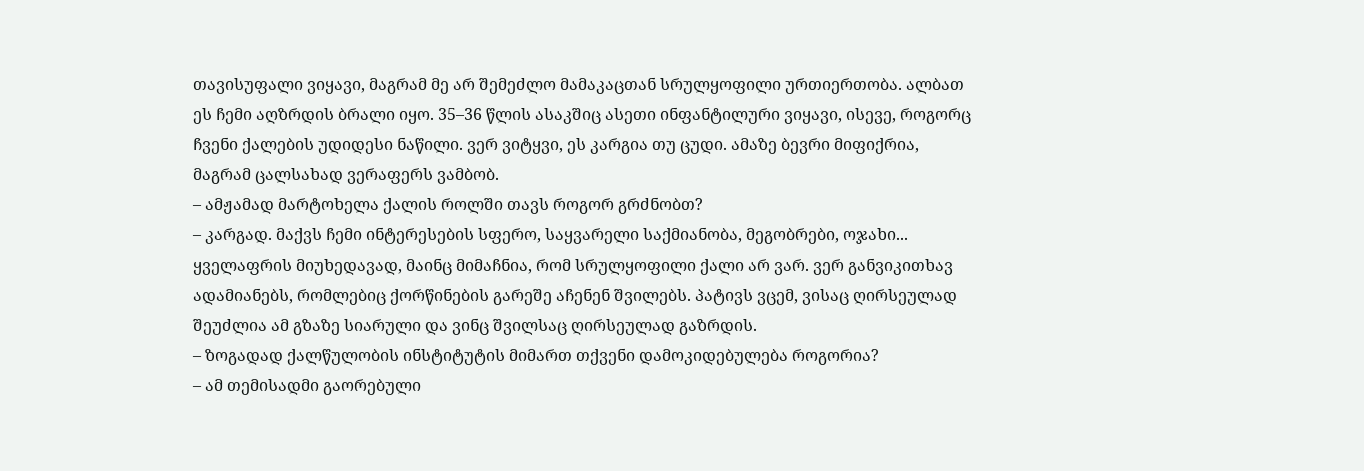თავისუფალი ვიყავი, მაგრამ მე არ შემეძლო მამაკაცთან სრულყოფილი ურთიერთობა. ალბათ ეს ჩემი აღზრდის ბრალი იყო. 35–36 წლის ასაკშიც ასეთი ინფანტილური ვიყავი, ისევე, როგორც ჩვენი ქალების უდიდესი ნაწილი. ვერ ვიტყვი, ეს კარგია თუ ცუდი. ამაზე ბევრი მიფიქრია, მაგრამ ცალსახად ვერაფერს ვამბობ.
– ამჟამად მარტოხელა ქალის როლში თავს როგორ გრძნობთ?
– კარგად. მაქვს ჩემი ინტერესების სფერო, საყვარელი საქმიანობა, მეგობრები, ოჯახი... ყველაფრის მიუხედავად, მაინც მიმაჩნია, რომ სრულყოფილი ქალი არ ვარ. ვერ განვიკითხავ ადამიანებს, რომლებიც ქორწინების გარეშე აჩენენ შვილებს. პატივს ვცემ, ვისაც ღირსეულად შეუძლია ამ გზაზე სიარული და ვინც შვილსაც ღირსეულად გაზრდის.
– ზოგადად ქალწულობის ინსტიტუტის მიმართ თქვენი დამოკიდებულება როგორია?
– ამ თემისადმი გაორებული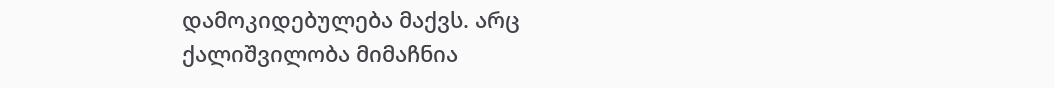დამოკიდებულება მაქვს. არც ქალიშვილობა მიმაჩნია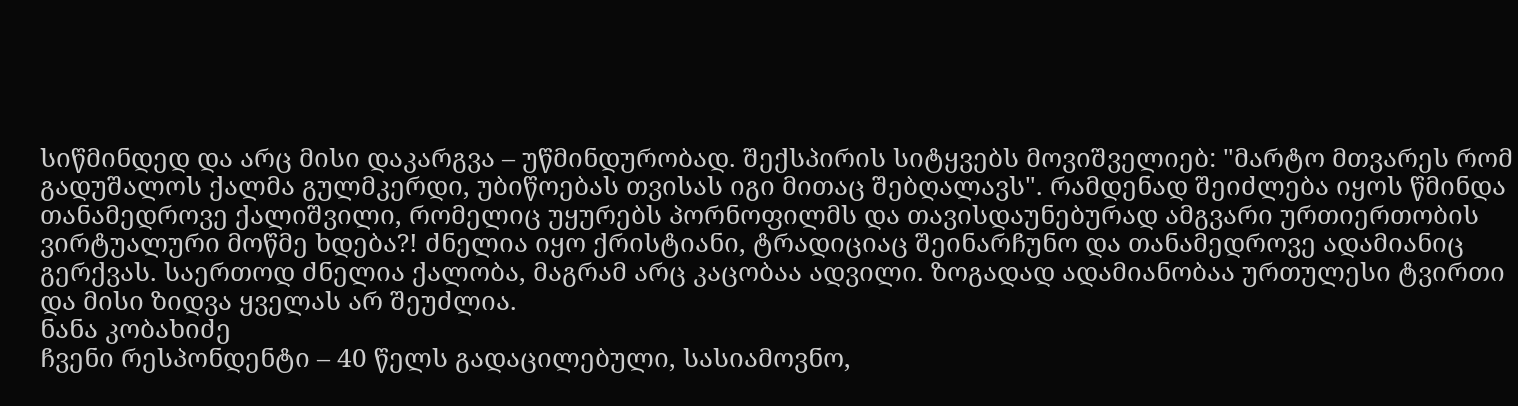სიწმინდედ და არც მისი დაკარგვა – უწმინდურობად. შექსპირის სიტყვებს მოვიშველიებ: "მარტო მთვარეს რომ გადუშალოს ქალმა გულმკერდი, უბიწოებას თვისას იგი მითაც შებღალავს". რამდენად შეიძლება იყოს წმინდა თანამედროვე ქალიშვილი, რომელიც უყურებს პორნოფილმს და თავისდაუნებურად ამგვარი ურთიერთობის ვირტუალური მოწმე ხდება?! ძნელია იყო ქრისტიანი, ტრადიციაც შეინარჩუნო და თანამედროვე ადამიანიც გერქვას. საერთოდ ძნელია ქალობა, მაგრამ არც კაცობაა ადვილი. ზოგადად ადამიანობაა ურთულესი ტვირთი და მისი ზიდვა ყველას არ შეუძლია.
ნანა კობახიძე
ჩვენი რესპონდენტი – 40 წელს გადაცილებული, სასიამოვნო,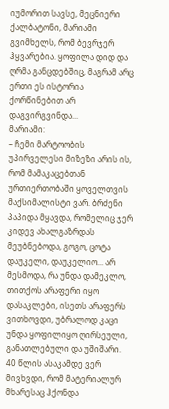იუმორით სავსე, მეცნიერი ქალბატონი, მარიამი გვიმხელს, რომ ბევრჯერ ჰყვარებია. ყოფილა დიდ და ღრმა განცდებშიც, მაგრამ არც ერთი ეს ისტორია ქორწინებით არ დაგვირგვინდა...
მარიამი:
– ჩემი მარტოობის უპირველესი მიზეზი არის ის, რომ მამაკაცებთან ურთიერთობაში ყოველთვის მაქსიმალისტი ვარ. ბრძენი პაპიდა მყავდა, რომელიც ჯერ კიდევ ახალგაზრდას მეუბნებოდა, გოგო, ცოტა დაუკელი, დაუკელიო... არ მესმოდა, რა უნდა დამეკლო, თითქოს არაფერი იყო დასაკლები, ისეთს არაფერს ვითხოვდი, უბრალოდ კაცი უნდა ყოფილიყო ღირსეული, განათლებული და უშიშარი. 40 წლის ასაკამდე ვერ მივხვდი, რომ მატერიალურ მხარესაც ჰქონდა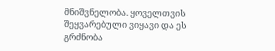მნიშვნელობა. ყოველთვის შეყვარებული ვიყავი და ეს გრძნობა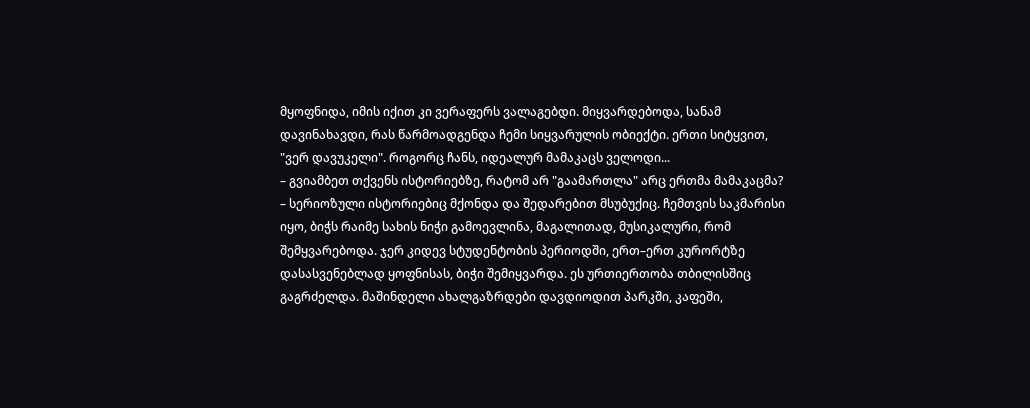მყოფნიდა, იმის იქით კი ვერაფერს ვალაგებდი. მიყვარდებოდა, სანამ დავინახავდი, რას წარმოადგენდა ჩემი სიყვარულის ობიექტი. ერთი სიტყვით, "ვერ დავუკელი". როგორც ჩანს, იდეალურ მამაკაცს ველოდი...
– გვიამბეთ თქვენს ისტორიებზე, რატომ არ "გაამართლა" არც ერთმა მამაკაცმა?
– სერიოზული ისტორიებიც მქონდა და შედარებით მსუბუქიც. ჩემთვის საკმარისი იყო, ბიჭს რაიმე სახის ნიჭი გამოევლინა, მაგალითად, მუსიკალური, რომ შემყვარებოდა. ჯერ კიდევ სტუდენტობის პერიოდში, ერთ–ერთ კურორტზე დასასვენებლად ყოფნისას, ბიჭი შემიყვარდა. ეს ურთიერთობა თბილისშიც გაგრძელდა. მაშინდელი ახალგაზრდები დავდიოდით პარკში, კაფეში,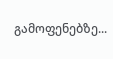გამოფენებზე...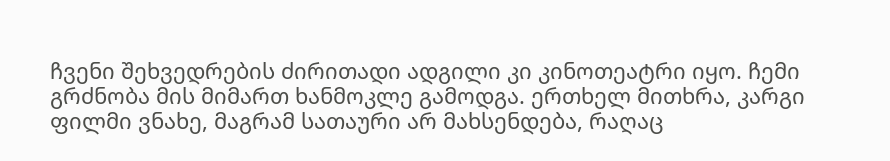ჩვენი შეხვედრების ძირითადი ადგილი კი კინოთეატრი იყო. ჩემი გრძნობა მის მიმართ ხანმოკლე გამოდგა. ერთხელ მითხრა, კარგი ფილმი ვნახე, მაგრამ სათაური არ მახსენდება, რაღაც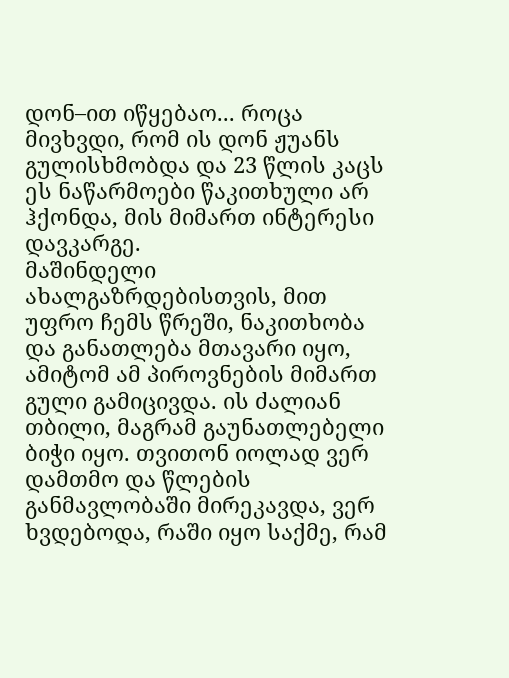დონ–ით იწყებაო... როცა მივხვდი, რომ ის დონ ჟუანს გულისხმობდა და 23 წლის კაცს ეს ნაწარმოები წაკითხული არ ჰქონდა, მის მიმართ ინტერესი დავკარგე.
მაშინდელი ახალგაზრდებისთვის, მით უფრო ჩემს წრეში, ნაკითხობა და განათლება მთავარი იყო, ამიტომ ამ პიროვნების მიმართ გული გამიცივდა. ის ძალიან თბილი, მაგრამ გაუნათლებელი ბიჭი იყო. თვითონ იოლად ვერ დამთმო და წლების განმავლობაში მირეკავდა, ვერ ხვდებოდა, რაში იყო საქმე, რამ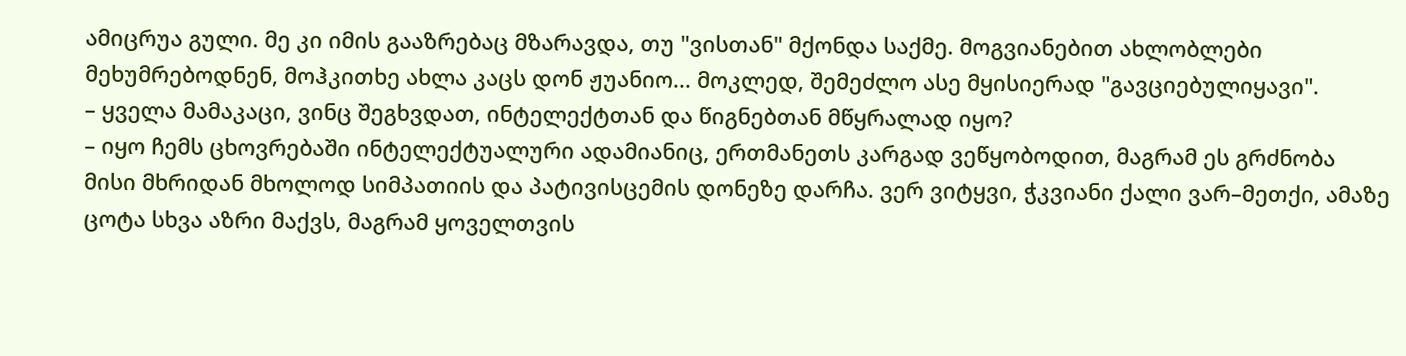ამიცრუა გული. მე კი იმის გააზრებაც მზარავდა, თუ "ვისთან" მქონდა საქმე. მოგვიანებით ახლობლები მეხუმრებოდნენ, მოჰკითხე ახლა კაცს დონ ჟუანიო... მოკლედ, შემეძლო ასე მყისიერად "გავციებულიყავი".
– ყველა მამაკაცი, ვინც შეგხვდათ, ინტელექტთან და წიგნებთან მწყრალად იყო?
– იყო ჩემს ცხოვრებაში ინტელექტუალური ადამიანიც, ერთმანეთს კარგად ვეწყობოდით, მაგრამ ეს გრძნობა მისი მხრიდან მხოლოდ სიმპათიის და პატივისცემის დონეზე დარჩა. ვერ ვიტყვი, ჭკვიანი ქალი ვარ–მეთქი, ამაზე ცოტა სხვა აზრი მაქვს, მაგრამ ყოველთვის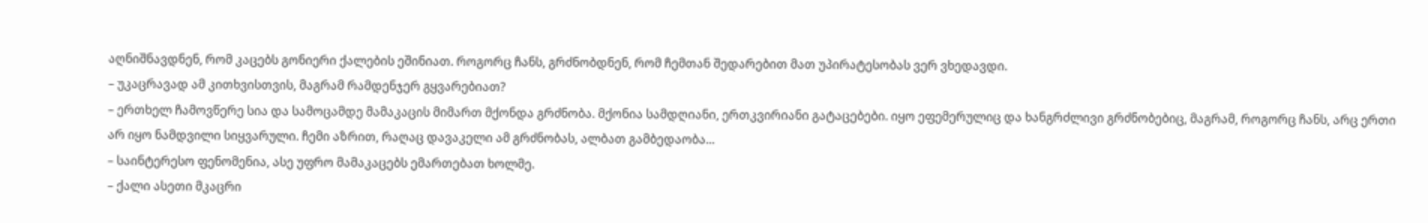აღნიშნავდნენ, რომ კაცებს გონიერი ქალების ეშინიათ. როგორც ჩანს, გრძნობდნენ, რომ ჩემთან შედარებით მათ უპირატესობას ვერ ვხედავდი.
– უკაცრავად ამ კითხვისთვის, მაგრამ რამდენჯერ გყვარებიათ?
– ერთხელ ჩამოვწერე სია და სამოცამდე მამაკაცის მიმართ მქონდა გრძნობა. მქონია სამდღიანი, ერთკვირიანი გატაცებები. იყო ეფემერულიც და ხანგრძლივი გრძნობებიც, მაგრამ, როგორც ჩანს, არც ერთი არ იყო ნამდვილი სიყვარული. ჩემი აზრით, რაღაც დავაკელი ამ გრძნობას, ალბათ გამბედაობა...
– საინტერესო ფენომენია, ასე უფრო მამაკაცებს ემართებათ ხოლმე.
– ქალი ასეთი მკაცრი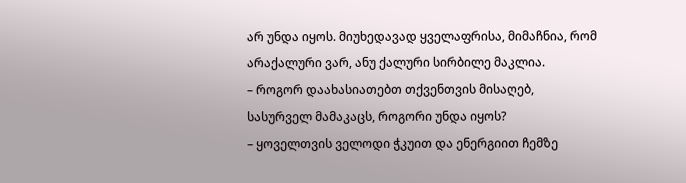არ უნდა იყოს. მიუხედავად ყველაფრისა, მიმაჩნია, რომ არაქალური ვარ, ანუ ქალური სირბილე მაკლია.
– როგორ დაახასიათებთ თქვენთვის მისაღებ, სასურველ მამაკაცს, როგორი უნდა იყოს?
– ყოველთვის ველოდი ჭკუით და ენერგიით ჩემზე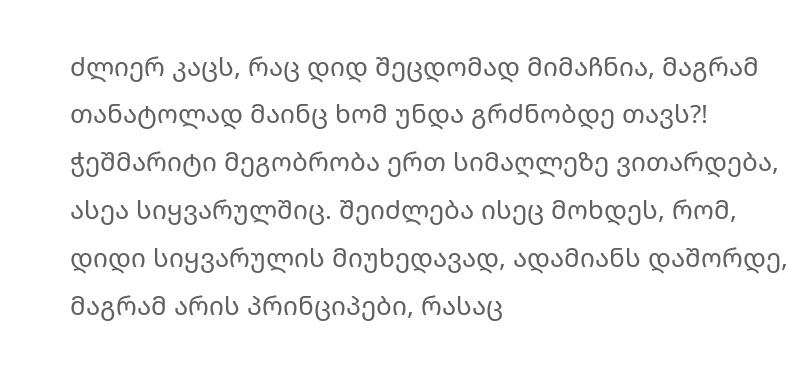ძლიერ კაცს, რაც დიდ შეცდომად მიმაჩნია, მაგრამ თანატოლად მაინც ხომ უნდა გრძნობდე თავს?! ჭეშმარიტი მეგობრობა ერთ სიმაღლეზე ვითარდება, ასეა სიყვარულშიც. შეიძლება ისეც მოხდეს, რომ, დიდი სიყვარულის მიუხედავად, ადამიანს დაშორდე, მაგრამ არის პრინციპები, რასაც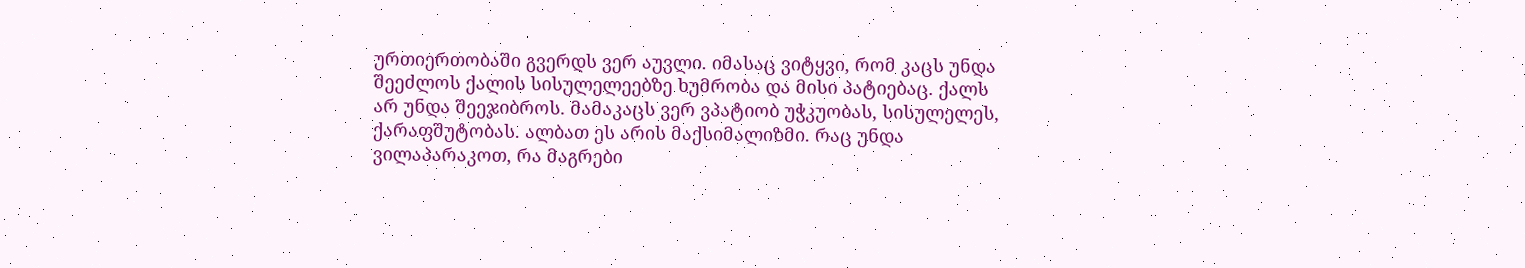ურთიერთობაში გვერდს ვერ აუვლი. იმასაც ვიტყვი, რომ კაცს უნდა შეეძლოს ქალის სისულელეებზე ხუმრობა და მისი პატიებაც. ქალს არ უნდა შეეჯიბროს. მამაკაცს ვერ ვპატიობ უჭკუობას, სისულელეს, ქარაფშუტობას. ალბათ ეს არის მაქსიმალიზმი. რაც უნდა ვილაპარაკოთ, რა მაგრები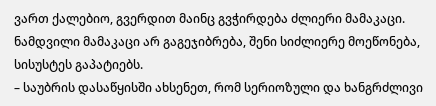ვართ ქალებიო, გვერდით მაინც გვჭირდება ძლიერი მამაკაცი. ნამდვილი მამაკაცი არ გაგეჯიბრება, შენი სიძლიერე მოეწონება, სისუსტეს გაპატიებს.
– საუბრის დასაწყისში ახსენეთ, რომ სერიოზული და ხანგრძლივი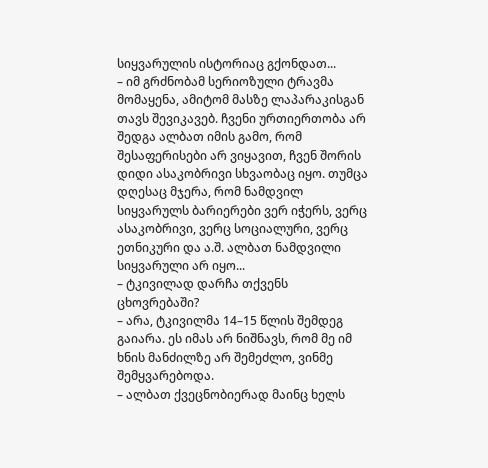სიყვარულის ისტორიაც გქონდათ...
– იმ გრძნობამ სერიოზული ტრავმა მომაყენა, ამიტომ მასზე ლაპარაკისგან თავს შევიკავებ. ჩვენი ურთიერთობა არ შედგა ალბათ იმის გამო, რომ შესაფერისები არ ვიყავით, ჩვენ შორის დიდი ასაკობრივი სხვაობაც იყო. თუმცა დღესაც მჯერა, რომ ნამდვილ სიყვარულს ბარიერები ვერ იჭერს, ვერც ასაკობრივი, ვერც სოციალური, ვერც ეთნიკური და ა.შ. ალბათ ნამდვილი სიყვარული არ იყო...
– ტკივილად დარჩა თქვენს ცხოვრებაში?
– არა, ტკივილმა 14–15 წლის შემდეგ გაიარა. ეს იმას არ ნიშნავს, რომ მე იმ ხნის მანძილზე არ შემეძლო, ვინმე შემყვარებოდა.
– ალბათ ქვეცნობიერად მაინც ხელს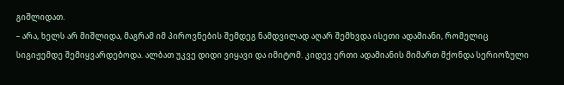გიშლიდათ.
– არა, ხელს არ მიშლიდა, მაგრამ იმ პიროვნების შემდეგ ნამდვილად აღარ შემხვდა ისეთი ადამიანი, რომელიც სიგიჟემდე შემიყვარდებოდა. ალბათ უკვე დიდი ვიყავი და იმიტომ. კიდევ ერთი ადამიანის მიმართ მქონდა სერიოზული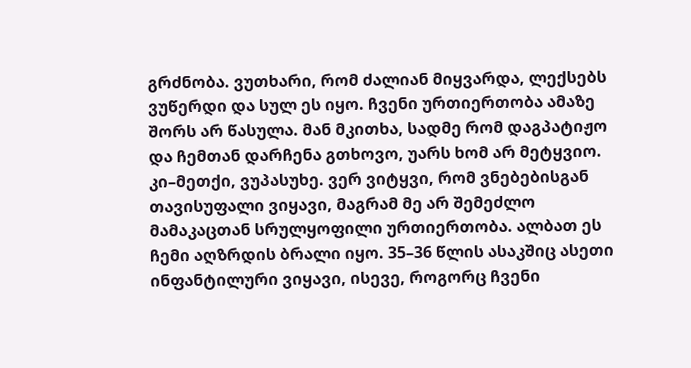გრძნობა. ვუთხარი, რომ ძალიან მიყვარდა, ლექსებს ვუწერდი და სულ ეს იყო. ჩვენი ურთიერთობა ამაზე შორს არ წასულა. მან მკითხა, სადმე რომ დაგპატიჟო და ჩემთან დარჩენა გთხოვო, უარს ხომ არ მეტყვიო. კი–მეთქი, ვუპასუხე. ვერ ვიტყვი, რომ ვნებებისგან თავისუფალი ვიყავი, მაგრამ მე არ შემეძლო მამაკაცთან სრულყოფილი ურთიერთობა. ალბათ ეს ჩემი აღზრდის ბრალი იყო. 35–36 წლის ასაკშიც ასეთი ინფანტილური ვიყავი, ისევე, როგორც ჩვენი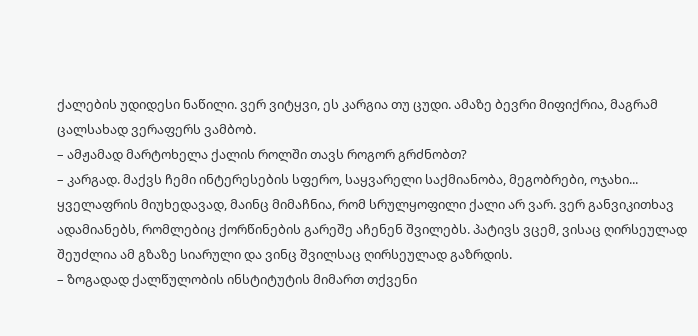ქალების უდიდესი ნაწილი. ვერ ვიტყვი, ეს კარგია თუ ცუდი. ამაზე ბევრი მიფიქრია, მაგრამ ცალსახად ვერაფერს ვამბობ.
– ამჟამად მარტოხელა ქალის როლში თავს როგორ გრძნობთ?
– კარგად. მაქვს ჩემი ინტერესების სფერო, საყვარელი საქმიანობა, მეგობრები, ოჯახი... ყველაფრის მიუხედავად, მაინც მიმაჩნია, რომ სრულყოფილი ქალი არ ვარ. ვერ განვიკითხავ ადამიანებს, რომლებიც ქორწინების გარეშე აჩენენ შვილებს. პატივს ვცემ, ვისაც ღირსეულად შეუძლია ამ გზაზე სიარული და ვინც შვილსაც ღირსეულად გაზრდის.
– ზოგადად ქალწულობის ინსტიტუტის მიმართ თქვენი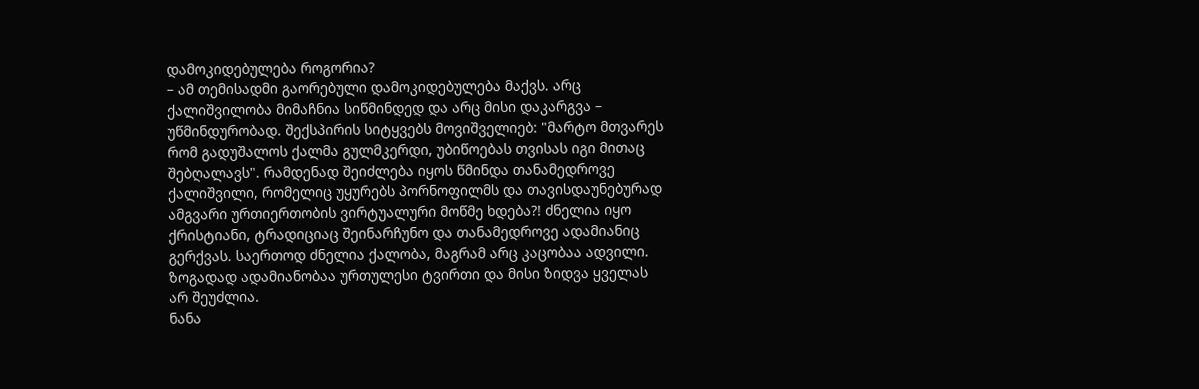დამოკიდებულება როგორია?
– ამ თემისადმი გაორებული დამოკიდებულება მაქვს. არც ქალიშვილობა მიმაჩნია სიწმინდედ და არც მისი დაკარგვა – უწმინდურობად. შექსპირის სიტყვებს მოვიშველიებ: "მარტო მთვარეს რომ გადუშალოს ქალმა გულმკერდი, უბიწოებას თვისას იგი მითაც შებღალავს". რამდენად შეიძლება იყოს წმინდა თანამედროვე ქალიშვილი, რომელიც უყურებს პორნოფილმს და თავისდაუნებურად ამგვარი ურთიერთობის ვირტუალური მოწმე ხდება?! ძნელია იყო ქრისტიანი, ტრადიციაც შეინარჩუნო და თანამედროვე ადამიანიც გერქვას. საერთოდ ძნელია ქალობა, მაგრამ არც კაცობაა ადვილი. ზოგადად ადამიანობაა ურთულესი ტვირთი და მისი ზიდვა ყველას არ შეუძლია.
ნანა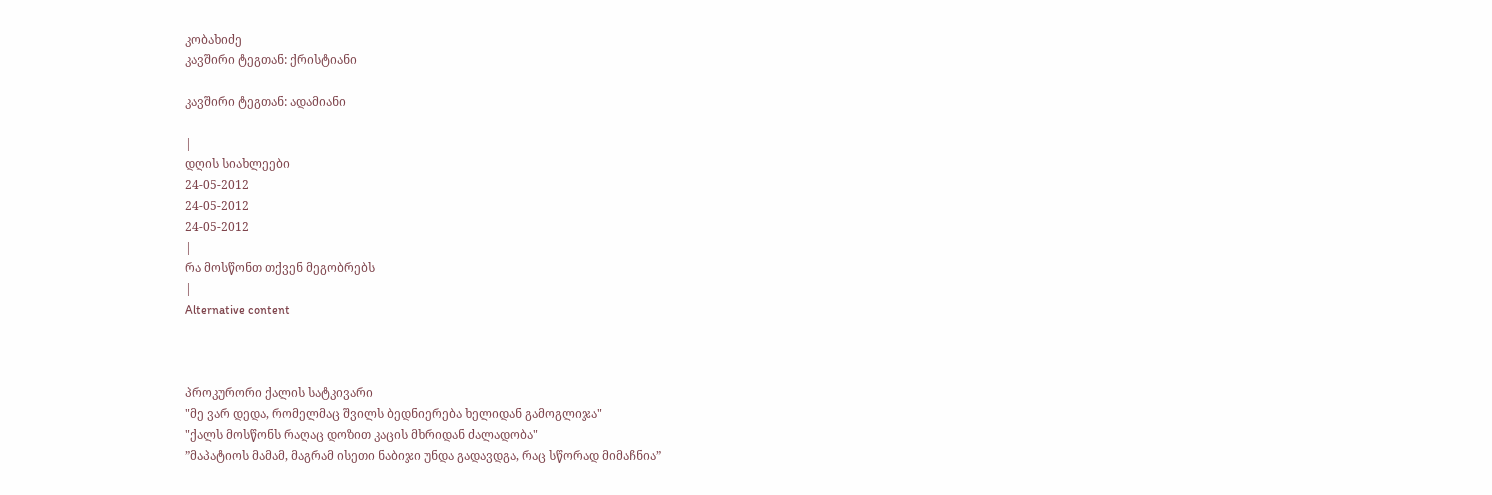კობახიძე
კავშირი ტეგთან: ქრისტიანი

კავშირი ტეგთან: ადამიანი

|
დღის სიახლეები
24-05-2012
24-05-2012
24-05-2012
|
რა მოსწონთ თქვენ მეგობრებს
|
Alternative content



პროკურორი ქალის სატკივარი
"მე ვარ დედა, რომელმაც შვილს ბედნიერება ხელიდან გამოგლიჯა"
"ქალს მოსწონს რაღაც დოზით კაცის მხრიდან ძალადობა"
”მაპატიოს მამამ, მაგრამ ისეთი ნაბიჯი უნდა გადავდგა, რაც სწორად მიმაჩნია”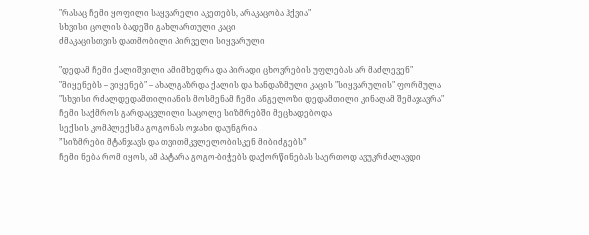"რასაც ჩემი ყოფილი საყვარელი აკეთებს, არაკაცობა ჰქვია"
სხვისი ცოლის ბადეში გახლართული კაცი
ძმაკაცისთვის დათმობილი პირველი სიყვარული

"დედამ ჩემი ქალიშვილი ამიმხედრა და პირადი ცხოვრების უფლებას არ მაძლევენ"
"მიყენებს – ვიყენებ" – ახალგაზრდა ქალის და ხანდაზმული კაცის "სიყვარულის" ფორმულა
"სხვისი რძალდედამთილიანის მოსმენამ ჩემი ანგელოზი დედამთილი კინაღამ შემაჯავრა"
ჩემი საქმროს გარდაცვლილი საცოლე სიზმრებში მეცხადებოდა
სექსის კომპლექსმა გოგონას ოჯახი დაუნგრია
”სიზმრები მტანჯავს და თვითმკვლელობისკენ მიბიძგებს”
ჩემი ნება რომ იყოს, ამ პატარა გოგო-ბიჭებს დაქორწინებას საერთოდ ავუკრძალავდი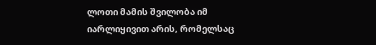ლოთი მამის შვილობა იმ იარლიყივით არის, რომელსაც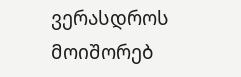ვერასდროს მოიშორებ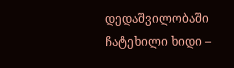დედაშვილობაში ჩატეხილი ხიდი –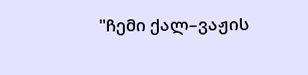"ჩემი ქალ–ვაჟის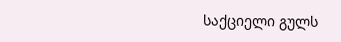საქციელი გულს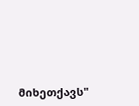მიხეთქავს"